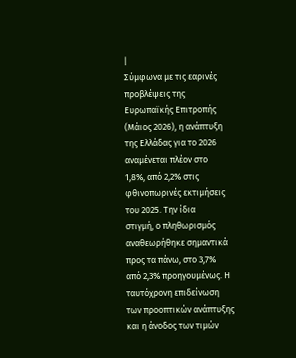|
Σύμφωνα με τις εαρινές
προβλέψεις της
Ευρωπαϊκής Επιτροπής
(Μάιος 2026), η ανάπτυξη
της Ελλάδας για το 2026
αναμένεται πλέον στο
1,8%, από 2,2% στις
φθινοπωρινές εκτιμήσεις
του 2025. Την ίδια
στιγμή, ο πληθωρισμός
αναθεωρήθηκε σημαντικά
προς τα πάνω, στο 3,7%
από 2,3% προηγουμένως. Η
ταυτόχρονη επιδείνωση
των προοπτικών ανάπτυξης
και η άνοδος των τιμών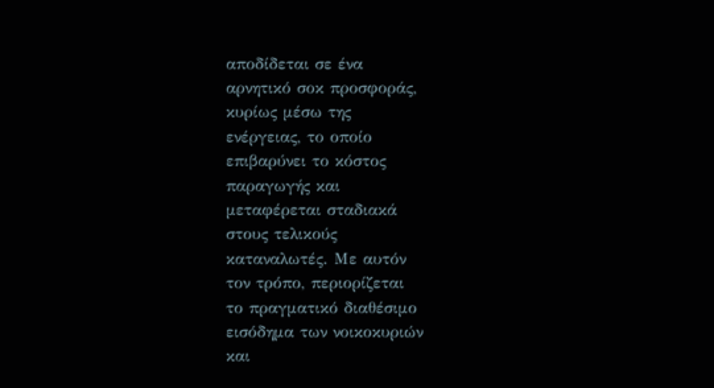αποδίδεται σε ένα
αρνητικό σοκ προσφοράς,
κυρίως μέσω της
ενέργειας, το οποίο
επιβαρύνει το κόστος
παραγωγής και
μεταφέρεται σταδιακά
στους τελικούς
καταναλωτές. Με αυτόν
τον τρόπο, περιορίζεται
το πραγματικό διαθέσιμο
εισόδημα των νοικοκυριών
και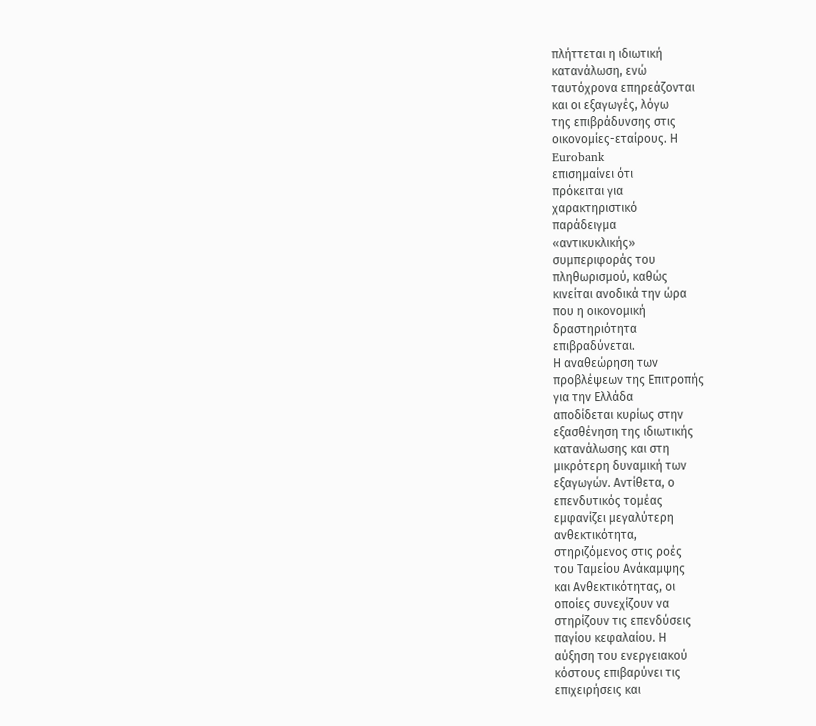πλήττεται η ιδιωτική
κατανάλωση, ενώ
ταυτόχρονα επηρεάζονται
και οι εξαγωγές, λόγω
της επιβράδυνσης στις
οικονομίες-εταίρους. Η
Eurobank
επισημαίνει ότι
πρόκειται για
χαρακτηριστικό
παράδειγμα
«αντικυκλικής»
συμπεριφοράς του
πληθωρισμού, καθώς
κινείται ανοδικά την ώρα
που η οικονομική
δραστηριότητα
επιβραδύνεται.
Η αναθεώρηση των
προβλέψεων της Επιτροπής
για την Ελλάδα
αποδίδεται κυρίως στην
εξασθένηση της ιδιωτικής
κατανάλωσης και στη
μικρότερη δυναμική των
εξαγωγών. Αντίθετα, ο
επενδυτικός τομέας
εμφανίζει μεγαλύτερη
ανθεκτικότητα,
στηριζόμενος στις ροές
του Ταμείου Ανάκαμψης
και Ανθεκτικότητας, οι
οποίες συνεχίζουν να
στηρίζουν τις επενδύσεις
παγίου κεφαλαίου. Η
αύξηση του ενεργειακού
κόστους επιβαρύνει τις
επιχειρήσεις και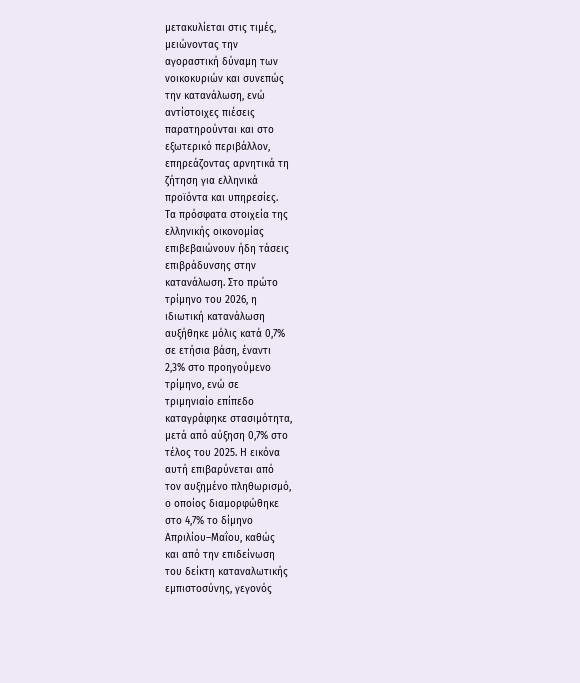μετακυλίεται στις τιμές,
μειώνοντας την
αγοραστική δύναμη των
νοικοκυριών και συνεπώς
την κατανάλωση, ενώ
αντίστοιχες πιέσεις
παρατηρούνται και στο
εξωτερικό περιβάλλον,
επηρεάζοντας αρνητικά τη
ζήτηση για ελληνικά
προϊόντα και υπηρεσίες.
Τα πρόσφατα στοιχεία της
ελληνικής οικονομίας
επιβεβαιώνουν ήδη τάσεις
επιβράδυνσης στην
κατανάλωση. Στο πρώτο
τρίμηνο του 2026, η
ιδιωτική κατανάλωση
αυξήθηκε μόλις κατά 0,7%
σε ετήσια βάση, έναντι
2,3% στο προηγούμενο
τρίμηνο, ενώ σε
τριμηνιαίο επίπεδο
καταγράφηκε στασιμότητα,
μετά από αύξηση 0,7% στο
τέλος του 2025. Η εικόνα
αυτή επιβαρύνεται από
τον αυξημένο πληθωρισμό,
ο οποίος διαμορφώθηκε
στο 4,7% το δίμηνο
Απριλίου–Μαΐου, καθώς
και από την επιδείνωση
του δείκτη καταναλωτικής
εμπιστοσύνης, γεγονός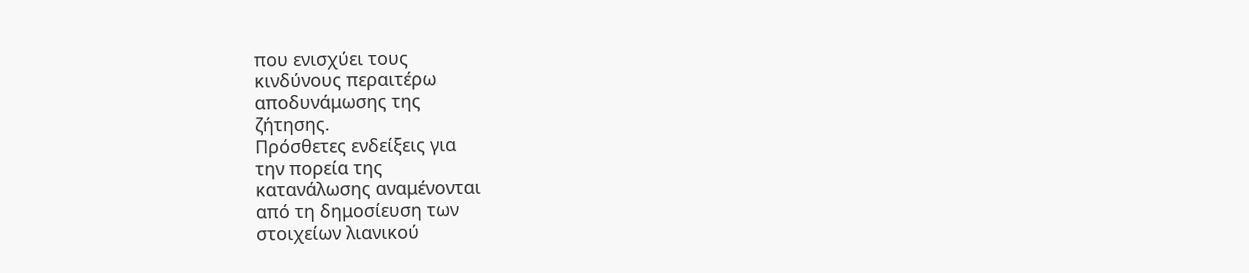που ενισχύει τους
κινδύνους περαιτέρω
αποδυνάμωσης της
ζήτησης.
Πρόσθετες ενδείξεις για
την πορεία της
κατανάλωσης αναμένονται
από τη δημοσίευση των
στοιχείων λιανικού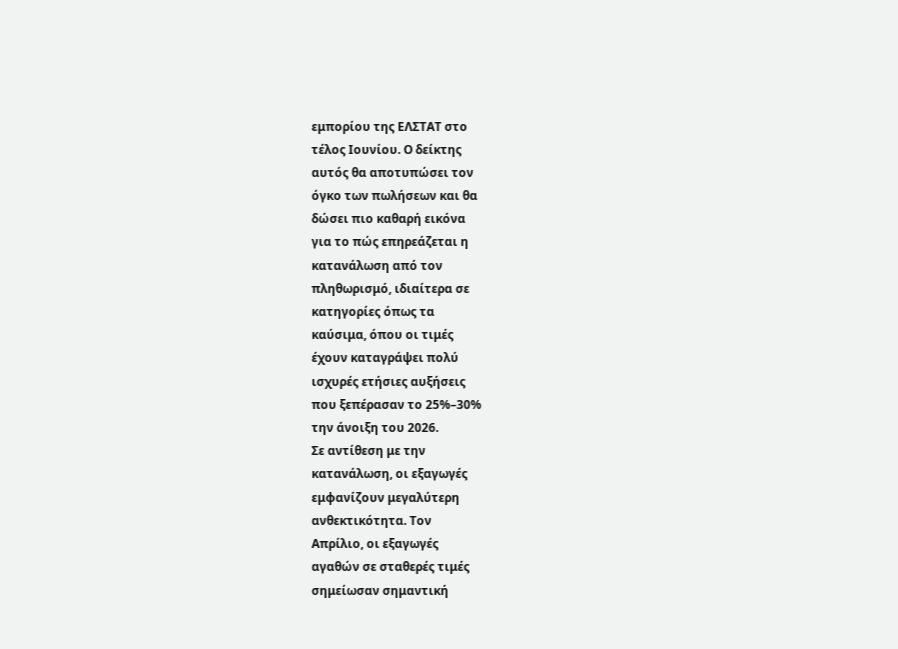εμπορίου της ΕΛΣΤΑΤ στο
τέλος Ιουνίου. Ο δείκτης
αυτός θα αποτυπώσει τον
όγκο των πωλήσεων και θα
δώσει πιο καθαρή εικόνα
για το πώς επηρεάζεται η
κατανάλωση από τον
πληθωρισμό, ιδιαίτερα σε
κατηγορίες όπως τα
καύσιμα, όπου οι τιμές
έχουν καταγράψει πολύ
ισχυρές ετήσιες αυξήσεις
που ξεπέρασαν το 25%–30%
την άνοιξη του 2026.
Σε αντίθεση με την
κατανάλωση, οι εξαγωγές
εμφανίζουν μεγαλύτερη
ανθεκτικότητα. Τον
Απρίλιο, οι εξαγωγές
αγαθών σε σταθερές τιμές
σημείωσαν σημαντική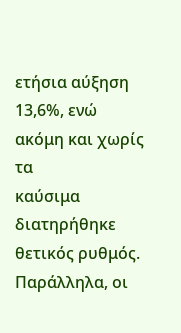ετήσια αύξηση 13,6%, ενώ
ακόμη και χωρίς τα
καύσιμα διατηρήθηκε
θετικός ρυθμός.
Παράλληλα, οι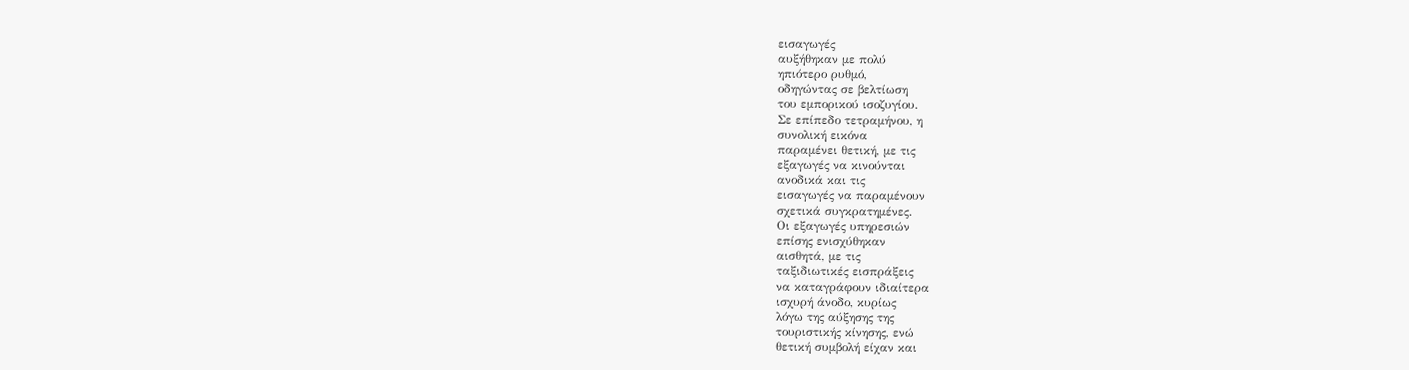εισαγωγές
αυξήθηκαν με πολύ
ηπιότερο ρυθμό,
οδηγώντας σε βελτίωση
του εμπορικού ισοζυγίου.
Σε επίπεδο τετραμήνου, η
συνολική εικόνα
παραμένει θετική, με τις
εξαγωγές να κινούνται
ανοδικά και τις
εισαγωγές να παραμένουν
σχετικά συγκρατημένες.
Οι εξαγωγές υπηρεσιών
επίσης ενισχύθηκαν
αισθητά, με τις
ταξιδιωτικές εισπράξεις
να καταγράφουν ιδιαίτερα
ισχυρή άνοδο, κυρίως
λόγω της αύξησης της
τουριστικής κίνησης, ενώ
θετική συμβολή είχαν και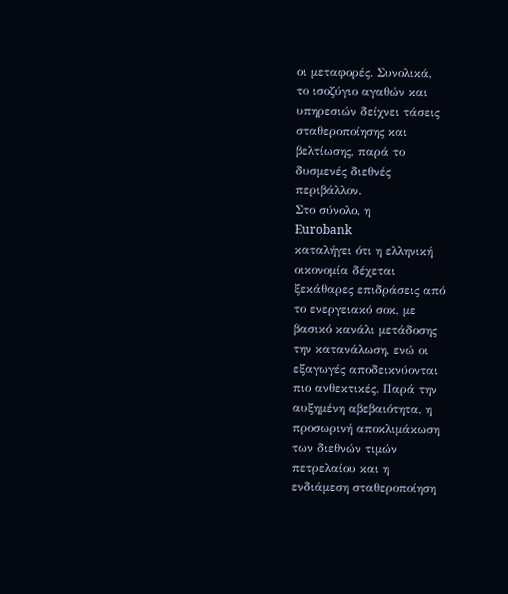οι μεταφορές. Συνολικά,
το ισοζύγιο αγαθών και
υπηρεσιών δείχνει τάσεις
σταθεροποίησης και
βελτίωσης, παρά το
δυσμενές διεθνές
περιβάλλον.
Στο σύνολο, η
Eurobank
καταλήγει ότι η ελληνική
οικονομία δέχεται
ξεκάθαρες επιδράσεις από
το ενεργειακό σοκ, με
βασικό κανάλι μετάδοσης
την κατανάλωση, ενώ οι
εξαγωγές αποδεικνύονται
πιο ανθεκτικές. Παρά την
αυξημένη αβεβαιότητα, η
προσωρινή αποκλιμάκωση
των διεθνών τιμών
πετρελαίου και η
ενδιάμεση σταθεροποίηση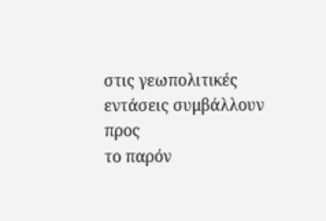στις γεωπολιτικές
εντάσεις συμβάλλουν προς
το παρόν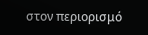στον περιορισμό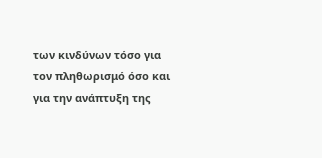των κινδύνων τόσο για
τον πληθωρισμό όσο και
για την ανάπτυξη της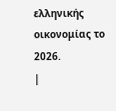ελληνικής οικονομίας το
2026.
|